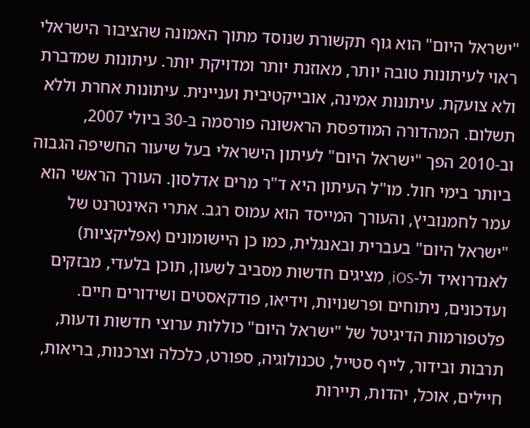"ישראל היום" הוא גוף תקשורת שנוסד מתוך האמונה שהציבור הישראלי ראוי לעיתונות טובה יותר, מאוזנת יותר ומדויקת יותר. עיתונות שמדברת ולא צועקת. עיתונות אמינה, אובייקטיבית ועניינית. עיתונות אחרת וללא תשלום. המהדורה המודפסת הראשונה פורסמה ב-30 ביולי 2007, וב-2010 הפך "ישראל היום" לעיתון הישראלי בעל שיעור החשיפה הגבוה ביותר בימי חול. מו"ל העיתון היא ד"ר מרים אדלסון. העורך הראשי הוא עמר לחמנוביץ, והעורך המייסד הוא עמוס רגב. אתרי האינטרנט של "ישראל היום" בעברית ובאנגלית, כמו כן היישומונים (אפליקציות) לאנדרואיד ול-iOS, מציגים חדשות מסביב לשעון, תוכן בלעדי, מבזקים ועדכונים, ניתוחים ופרשנויות, וידיאו, פודקאסטים ושידורים חיים. פלטפורמות הדיגיטל של "ישראל היום" כוללות ערוצי חדשות ודעות, תרבות ובידור, לייף סטייל, טכנולוגיה, ספורט, כלכלה וצרכנות, בריאות, חיילים, אוכל, יהדות, תיירות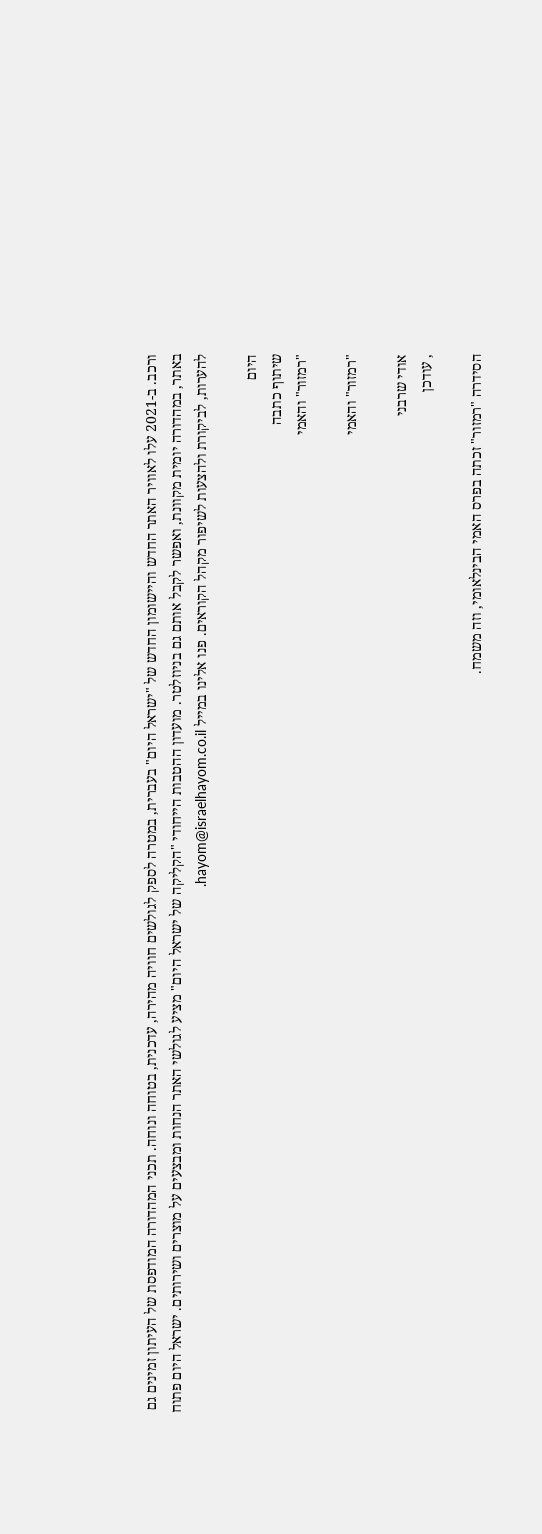ורכב. ב-2021 עלו לאוויר האתר החדש והיישומון החדש של "ישראל היום" בעברית, במטרה לספק לגולשים חוויה מהירה, עדכנית, בטוחה ונוחה. תכני המהדורה המודפסת של העיתון זמינים גם באתר, במהדורה יומית מקוונת, ואפשר לקבל אותם גם בניוזלטר. מועדון ההטבות הייחודי "הקליקה של ישראל היום" מציע לגולשי האתר הנחות ומבצעים על מוצרים ושירותים. ישראל היום פתוח להערות, לביקורת ולהצעות לשיפור מקהל הקוראים. פנו אלינו במייל hayom@israelhayom.co.il.

היום
שיתוף כתבה
"רמזור" והאמי

"רמזור" והאמי

אודי שרבני
, עודכן

הסידרה "רמזור" זכתה בפרס האמי הבינלאומי, וזה משמח.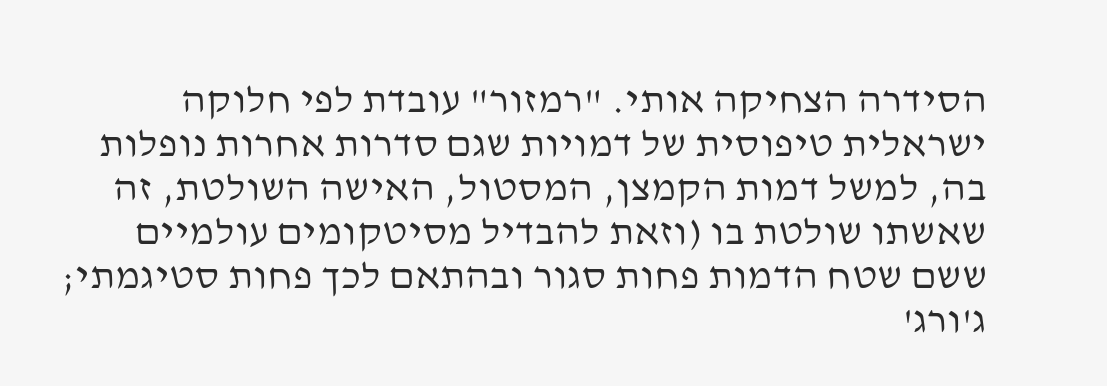הסידרה הצחיקה אותי. "רמזור" עובדת לפי חלוקה ישראלית טיפוסית של דמויות שגם סדרות אחרות נופלות בה, למשל דמות הקמצן, המסטול, האישה השולטת, זה שאשתו שולטת בו (וזאת להבדיל מסיטקומים עולמיים ששם שטח הדמות פחות סגור ובהתאם לכך פחות סטיגמתי; ג'ורג'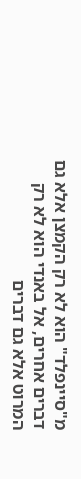מ"סיינפלד" הוא לא רק הקמצן אלא גם דברים אחרים, אל באנדי הוא לא רק המרוט אלא גם דברים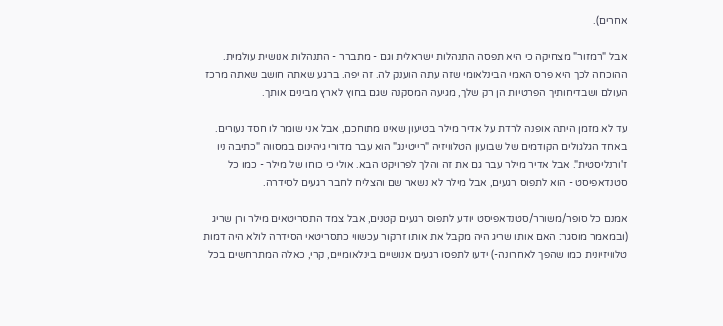אחרים).

אבל "רמזור" מצחיקה כי היא תפסה התנהלות ישראלית וגם - מתברר - התנהלות אנושית עולמית. ההוכחה לכך היא פרס האמי הבינלאומי שזה עתה הוענק לה. זה יפה. ברגע שאתה חושב שאתה מרכז העולם ושבדיחותיך הפרטיות הן רק שלך, מגיעה המסקנה שגם בחוץ לארץ מבינים אותך.

עד לא מזמן היתה אופנה לרדת על אדיר מילר בטיעון שאינו מתוחכם, אבל אני שומר לו חסד נעורים. באחד הגלגולים הקודמים של שבועון הטלוויזיה "רייטינג" הוא עבר מדורי גיהינום במסווה "כתיבה ניו ז'ורנליסטית". אבל אדיר מילר עבר גם את זה והלך לפרויקט הבא. אולי כי כוחו של מילר - כמו כל סטנדאפיסט - הוא לתפוס רגעים, אבל מילר לא נשאר שם והצליח לחבר רגעים לסידרה.

אמנם כל סופר/משורר/סטנדאפיסט יודע לתפוס רגעים קטנים, אבל צמד התסריטאים מילר ורן שריג (ובמאמר מוסגר: האם אותו שריג היה מקבל את אותו זרקור עכשווי כתסריטאי הסידרה לולא היה דמות טלוויזיונית כמו שהפך לאחרונה-) ידעו לתפסו רגעים אנושיים בינלאומיים, קרי, כאלה המתרחשים בכל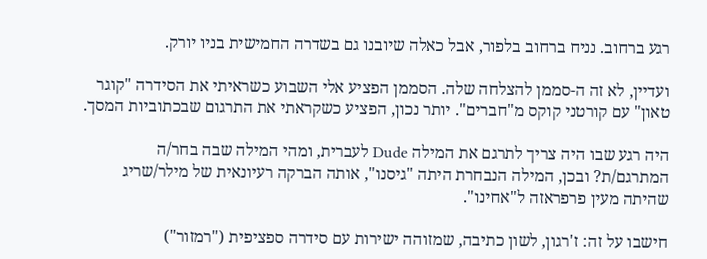רגע ברחוב. נניח ברחוב בלפור, אבל כאלה שיובנו גם בשדרה החמישית בניו יורק.

ועדיין, לא זה ה-סממן להצלחה שלה. הסממן הפציע אלי השבוע כשראיתי את הסידרה "קוגר טאון" עם קורטני קוקס מ"חברים". יותר נכון, הפציע כשקראתי את התרגום שבכתוביות המסך.

היה רגע שבו היה צריך לתרגם את המילה Dude לעברית, ומהי המילה שבה בחר/ה המתרגם/ת? ובכן, המילה הנבחרת היתה "גיסנו", אותה הברקה רעיונאית של מילר/שריג שהיתה מעין פרפראזה ל"אחינו".

חישבו על זה: ז'רגון, לשון כתיבה, שמזוהה ישירות עם סידרה ספציפית ("רמזור")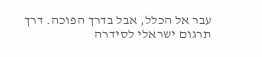עבר אל הכלל, אבל בדרך הפוכה. דרך תרגום ישראלי לסידרה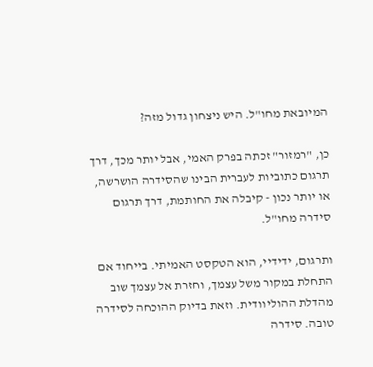המיובאת מחו"ל. היש ניצחון גדול מזה?

כן, "רמזור" זכתה בפרק האמי, אבל יותר מכך, דרך תרגום כתוביות לעברית הבינו שהסידרה הושרשה, או יותר נכון - קיבלה את החותמת, דרך תרגום סידרה מחו"ל.

ותרגום, ידידיי, הוא הטקסט האמיתי. בייחוד אם התחלת במקור משל עצמך, וחזרת אל עצמך שוב מהדלת ההוליוודית. וזאת בדיוק ההוכחה לסידרה טובה. סידרה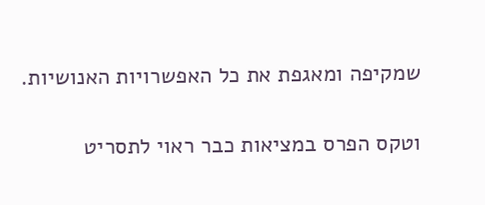שמקיפה ומאגפת את כל האפשרויות האנושיות.

וטקס הפרס במציאות כבר ראוי לתסריט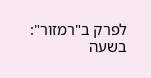לפרק ב"רמזור": בשעה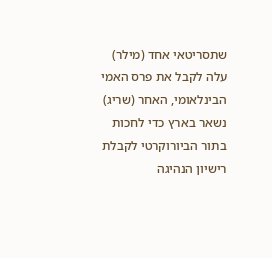שתסריטאי אחד (מילר) עלה לקבל את פרס האמי הבינלאומי, האחר (שריג) נשאר בארץ כדי לחכות בתור הביורוקרטי לקבלת רישיון הנהיגה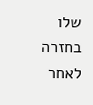שלו בחזרה לאחר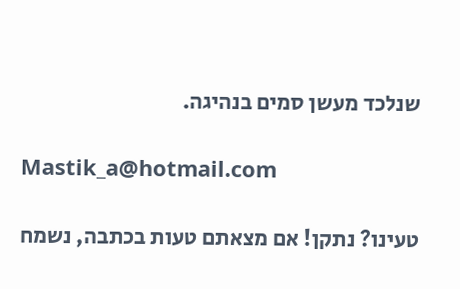שנלכד מעשן סמים בנהיגה.

Mastik_a@hotmail.com

טעינו? נתקן! אם מצאתם טעות בכתבה, נשמח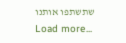שתשתפו אותנו
Load more...